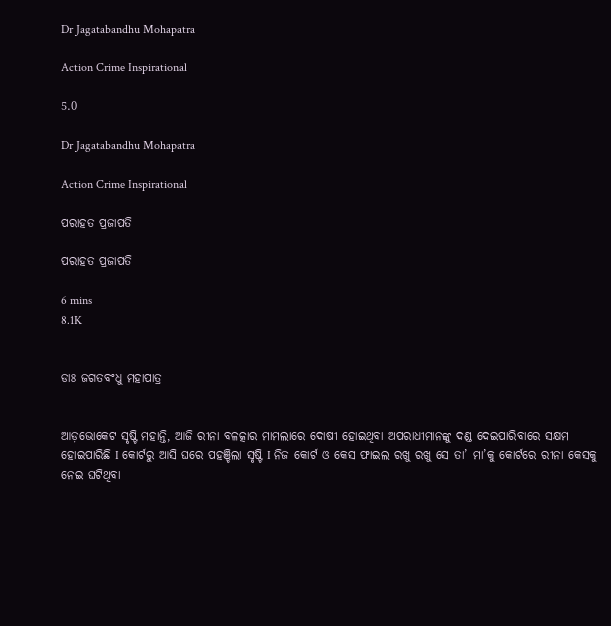Dr Jagatabandhu Mohapatra

Action Crime Inspirational

5.0

Dr Jagatabandhu Mohapatra

Action Crime Inspirational

ପରାହତ ପ୍ରଜାପତି

ପରାହତ ପ୍ରଜାପତି

6 mins
8.1K


ଡାଃ ଜଗତବଂଧୁ ମହାପାତ୍ର


ଆଡ଼ଭୋକେଟ ସୃଷ୍ଟି ମହାନ୍ତି, ଆଜି ରୀନା ବଳତ୍କାର ମାମଲାରେ ଦୋଷୀ ହୋଇଥିବା ଅପରାଧୀମାନଙ୍କୁ ଦଣ୍ଡ ଦେଇପାରିବାରେ ସକ୍ଷମ ହୋଇପାରିଛି I କୋର୍ଟରୁ ଆସି ଘରେ ପହଞ୍ଚିଲା ସୃଷ୍ଟି I ନିଜ କୋର୍ଟ ଓ କେସ ଫାଇଲ ରଖୁ ରଖୁ ସେ ତା’ ମା’କୁ କୋର୍ଟରେ ରୀନା କେସକୁ ନେଇ ଘଟିଥିବା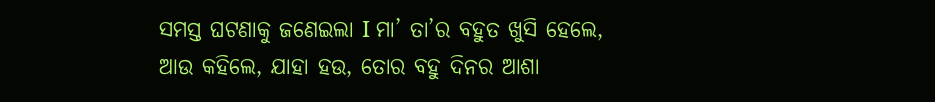ସମସ୍ତ ଘଟଣାକୁ ଜଣେଇଲା I ମା’ ତା’ର ବହୁତ ଖୁସି ହେଲେ, ଆଉ କହିଲେ, ଯାହା ହଉ, ତୋର ବହୁ ଦିନର ଆଶା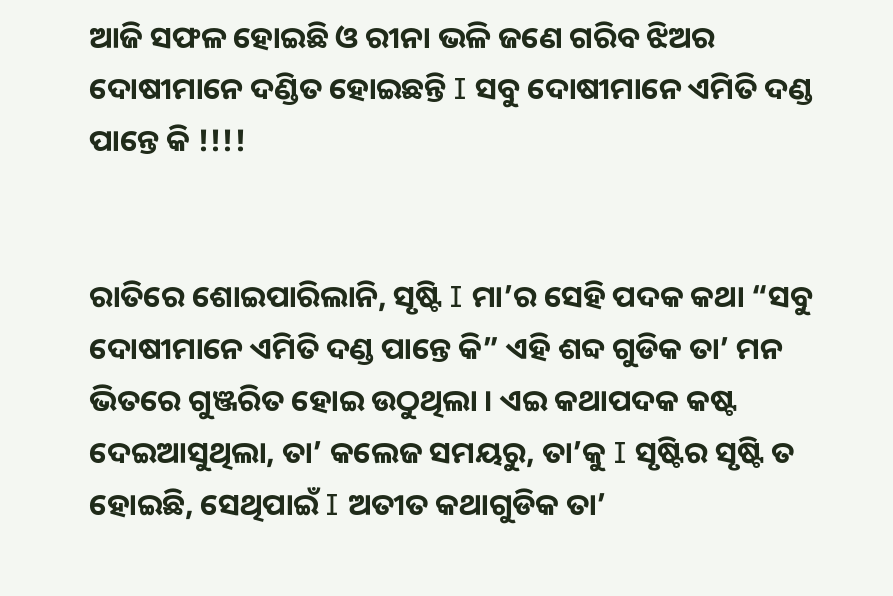ଆଜି ସଫଳ ହୋଇଛି ଓ ରୀନା ଭଳି ଜଣେ ଗରିବ ଝିଅର ଦୋଷୀମାନେ ଦଣ୍ଡିତ ହୋଇଛନ୍ତି I ସବୁ ଦୋଷୀମାନେ ଏମିତି ଦଣ୍ଡ ପାନ୍ତେ କି !!!!


ରାତିରେ ଶୋଇପାରିଲାନି, ସୃଷ୍ଟି I ମା’ର ସେହି ପଦକ କଥା “ସବୁ ଦୋଷୀମାନେ ଏମିତି ଦଣ୍ଡ ପାନ୍ତେ କି” ଏହି ଶବ୍ଦ ଗୁଡିକ ତା’ ମନ ଭିତରେ ଗୁଞ୍ଜରିତ ହୋଇ ଉଠୁଥିଲା । ଏଇ କଥାପଦକ କଷ୍ଟ ଦେଇଆସୁଥିଲା, ତା’ କଲେଜ ସମୟରୁ, ତା’କୁ I ସୃଷ୍ଟିର ସୃଷ୍ଟି ତ ହୋଇଛି, ସେଥିପାଇଁ I ଅତୀତ କଥାଗୁଡିକ ତା’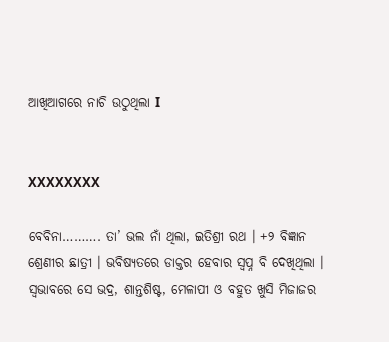ଆଖିଆଗରେ ନାଚି ଉଠୁଥିଲା I


XXXXXXXX

ବେବିନା………. ତା’ ଭଲ ନାଁ ଥିଲା, ଇତିଶ୍ରୀ ରଥ । +୨ ବିଜ୍ଞାନ ଶ୍ରେଣୀର ଛାତ୍ରୀ । ଭବିଷ୍ୟତରେ ଡାକ୍ତର ହେବାର ସ୍ଵପ୍ନ ବି ଦେଖିଥିଲା । ସ୍ଵଭାବରେ ସେ ଭଦ୍ର, ଶାନ୍ତଶିଷ୍ଟ, ମେଳାପୀ ଓ ବହୁତ ଖୁସି ମିଜାଜର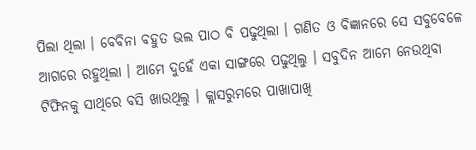ପିଲା ଥିଲା । ବେବିନା ବହୁତ ଭଲ ପାଠ ବି ପଢୁଥିଲା । ଗଣିତ ଓ ବିଜ୍ଞାନରେ ସେ ସବୁବେଳେ ଆଗରେ ରହୁଥିଲା । ଆମେ ଦୁହେଁ ଏକା ସାଙ୍ଗରେ ପଢୁଥିଲୁ । ସବୁଦିନ ଆମେ ନେଉଥିବା ଟିଫିନକୁ ସାଥିରେ ବସି ଖାଉଥିଲୁ । କ୍ଲାସରୁମରେ ପାଖାପାଖି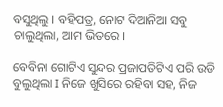ବସୁଥିଲୁ । ବହିପତ୍ର, ନୋଟ ଦିଆନିଆ ସବୁ ଚାଲୁଥିଲା, ଆମ ଭିତରେ ।

ବେବିନା ଗୋଟିଏ ସୁନ୍ଦର ପ୍ରଜାପତିଟିଏ ପରି ଉଡି ବୁଲୁଥିଲା I ନିଜେ ଖୁସିରେ ରହିବା ସହ, ନିଜ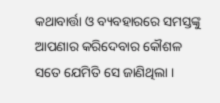କଥାବାର୍ତ୍ତା ଓ ବ୍ୟବହାରରେ ସମସ୍ତଙ୍କୁ ଆପଣାର କରିଦେବାର କୌଶଳ ସତେ ଯେମିତି ସେ ଜାଣିଥିଲା ।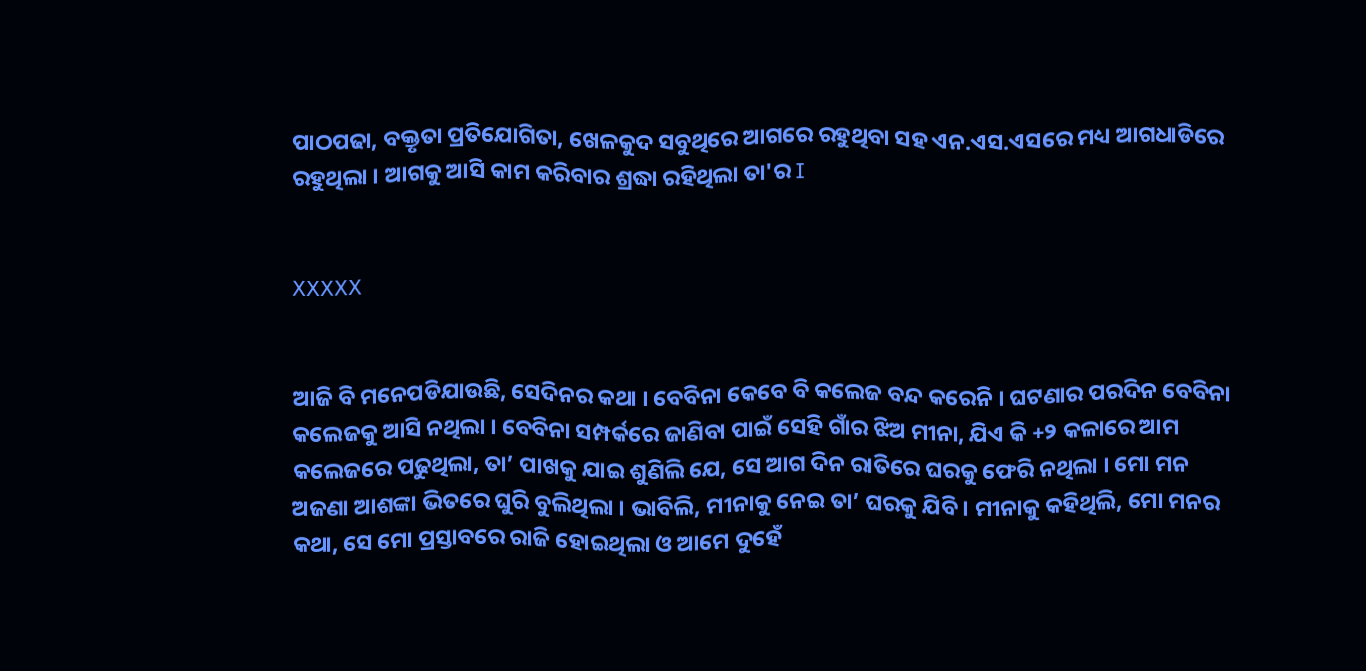ପାଠପଢା, ବକ୍ତୃତା ପ୍ରତିଯୋଗିତା, ଖେଳକୁଦ ସବୁଥିରେ ଆଗରେ ରହୁଥିବା ସହ ଏନ.ଏସ.ଏସରେ ମଧ୍ୟ ଆଗଧାଡିରେ ରହୁଥିଲା । ଆଗକୁ ଆସି କାମ କରିବାର ଶ୍ରଦ୍ଧା ରହିଥିଲା ତା'ର I


XXXXX


ଆଜି ବି ମନେପଡିଯାଉଛି, ସେଦିନର କଥା । ବେବିନା କେବେ ବି କଲେଜ ବନ୍ଦ କରେନି । ଘଟଣାର ପରଦିନ ବେବିନା କଲେଜକୁ ଆସି ନଥିଲା । ବେବିନା ସମ୍ପର୍କରେ ଜାଣିବା ପାଇଁ ସେହି ଗାଁର ଝିଅ ମୀନା, ଯିଏ କି +୨ କଳାରେ ଆମ କଲେଜରେ ପଢୁଥିଲା, ତା’ ପାଖକୁ ଯାଇ ଶୁଣିଲି ଯେ, ସେ ଆଗ ଦିନ ରାତିରେ ଘରକୁ ଫେରି ନଥିଲା । ମୋ ମନ ଅଜଣା ଆଶଙ୍କା ଭିତରେ ଘୁରି ବୁଲିଥିଲା । ଭାବିଲି, ମୀନାକୁ ନେଇ ତା’ ଘରକୁ ଯିବି । ମୀନାକୁ କହିଥିଲି, ମୋ ମନର କଥା, ସେ ମୋ ପ୍ରସ୍ତାବରେ ରାଜି ହୋଇଥିଲା ଓ ଆମେ ଦୁହେଁ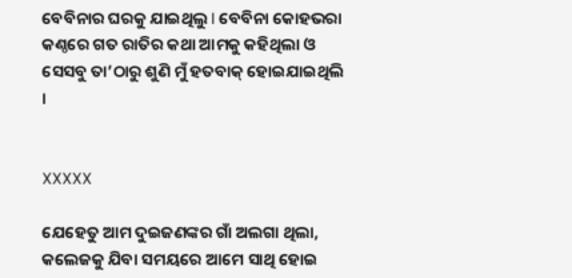ବେବିନାର ଘରକୁ ଯାଇଥିଲୁ I ବେବିନା କୋହଭରା କଣ୍ଠରେ ଗତ ରାତିର କଥା ଆମକୁ କହିଥିଲା ଓ ସେସବୁ ତା’ଠାରୁ ଶୁଣି ମୁଁ ହତବାକ୍ ହୋଇଯାଇଥିଲି ।


XXXXX

ଯେହେତୁ ଆମ ଦୁଇଜଣଙ୍କର ଗାଁ ଅଲଗା ଥିଲା, କଲେଜକୁ ଯିବା ସମୟରେ ଆମେ ସାଥି ହୋଇ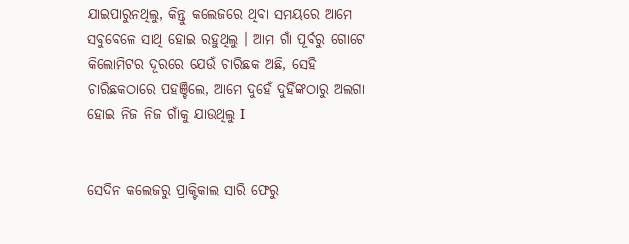ଯାଇପାରୁନଥିଲୁ, କିନ୍ତୁ କଲେଜରେ ଥିବା ସମୟରେ ଆମେ ସବୁବେଳେ ସାଥି ହୋଇ ରହୁଥିଲୁ । ଆମ ଗାଁ ପୂର୍ବରୁ ଗୋଟେ କିଲୋମିଟର ଦୂରରେ ଯେଉଁ ଚାରିଛକ ଅଛି, ସେହି ଚାରିଛକଠାରେ ପହଞ୍ଚିଲେ, ଆମେ ଦୁହେଁ ଦୁହିଁଙ୍କଠାରୁ ଅଲଗା ହୋଇ ନିଜ ନିଜ ଗାଁକୁ ଯାଉଥିଲୁ I


ସେଦିନ କଲେଜରୁ ପ୍ରାକ୍ଟିକାଲ ସାରି ଫେରୁ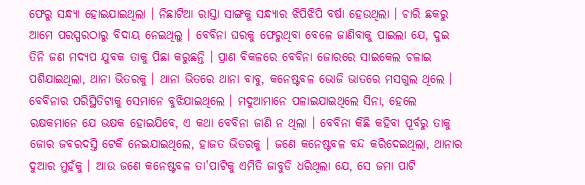ଫେରୁ ସନ୍ଧ୍ୟା ହୋଇଯାଇଥିଲା । ନିଛାଟିଆ ରାସ୍ତା ସାଙ୍ଗକୁ ସନ୍ଧ୍ୟାର ଝିପିଝିପି ବର୍ଷା ହେଉଥିଲା । ଚାରି ଛକରୁ ଆମେ ପରସ୍ପରଠାରୁ ବିଦାୟ ନେଇଥିଲୁ । ବେବିନା ଘରକୁ ଫେରୁଥିବା ବେଳେ ଜାଣିବାକୁ ପାଇଲା ଯେ, ଦୁଇ ତିନି ଜଣ ମଦ୍ୟପ ଯୁବକ ତାକୁ ପିଛା କରୁଛନ୍ତି । ପ୍ରାଣ ବିକଳରେ ବେବିନା ଜୋରରେ ସାଇକେଲ ଚଳାଇ ପଶିଯାଇଥିଲା, ଥାନା ଭିତରକୁ । ଥାନା ଭିତରେ ଥାନା ବାବୁ, କନେଷ୍ଟବଳ ଭୋଜି ଭାତରେ ମସଗୁଲ ଥିଲେ । ବେବିନାର ପରିସ୍ଥିତିଟାକୁ ସେମାନେ ବୁଝିଯାଇଥିଲେ । ମଦୁଆମାନେ ପଳାଇଯାଇଥିଲେ ସିନା, ହେଲେ ରକ୍ଷକମାନେ ଯେ ଭକ୍ଷକ ହୋଇଯିବେ, ଏ କଥା ବେବିନା ଜାଣି ନ ଥିଲା । ବେବିନା କିଛି କହିବା ପୂର୍ବରୁ ତାକୁ ଜୋର ଜବରଦସ୍ତି ଟେକି ନେଇଯାଇଥିଲେ, ହାଜତ ଭିତରକୁ । ଜଣେ କନେଷ୍ଟବଳ ବନ୍ଦ କରିଦେଇଥିଲା, ଥାନାର ଦୁଆର ମୁହଁକୁ । ଆଉ ଜଣେ କନେଷ୍ଟବଳ ତା'ପାଟିକୁ ଏମିତି ଜାବୁଡି ଧରିଥିଲା ଯେ, ସେ ଜମା ପାଟି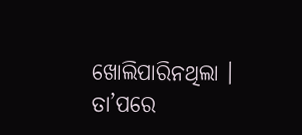ଖୋଲିପାରିନଥିଲା । ତା’ପରେ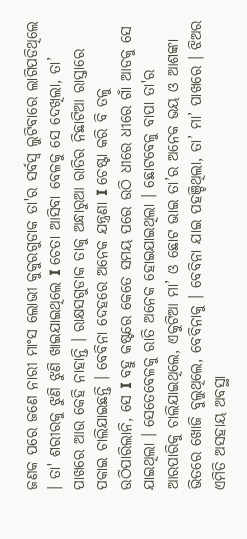ଜଣକ ପରେ ଜଣେ ନାରୀ ମାଂସ ଲୋଭୀ କୁକୁରଗୁଡାକ ତା'ର ସର୍ବସ୍ଵ ଲୁଟିବାରେ ଲାଗିପଡିଥିଲେ । ତା' ଶରୀରକୁ ଝୁଣି ଝୁଣି ଖାଇଯାଇଥିଲେ I ଚେତା ଆସିବା ବେଳକୁ ସେ ଦେଖିଲା, ତା’ ପାଖରେ ଆଉ କେହି ନାହାନ୍ତି । ରାକ୍ଷସଗୁଡାକ ତାକୁ ଅନ୍ଧାରୁଆ ରାତିର ନିଛାଟିଆ ରାସ୍ତାରେ ପକାଇ ଚାଲିଯାଇଛନ୍ତି । ବେବିନା ଦେହରେ ଅନେକ ଯନ୍ତ୍ରଣା I ଚେଷ୍ଟା କରି ବି ତଳୁ ଉଠିପାରିଲାନି, ସେ I ବହୁ କଷ୍ଟରେ କେତେ ସମୟ ପରେ ଉଠି ଧୀରେ ଧୀରେ ଗାଁ ଆଡକୁ ସେ ଯାଇଥିଲା । ସେତେବେଳକୁ ରାତି ଅନେକ ହୋଇଯାଇଥିଲା । ଛୋଟବେଳୁ ବାପା ତା'ର ଆରପାରିକୁ ଚାଲିଯାଇଥିଲେ, ଏକୁଟିଆ ମା’ ଓ ଛୋଟ ଭାଇ ତା’ର ଅନେକ ଭୟ ଓ ଆଶଙ୍କା ଭିତରେ ଖୋଜି ବୁଲୁଥିଲେ, ବେବିନାକୁ । ବେବିନା ଯାଇ ପହଞ୍ଚିଥିଲା, ତା’ ମା’ ପାଖରେ । ଝିଅର ଏମିତି ଅସହାୟ ଅବସ୍ଥା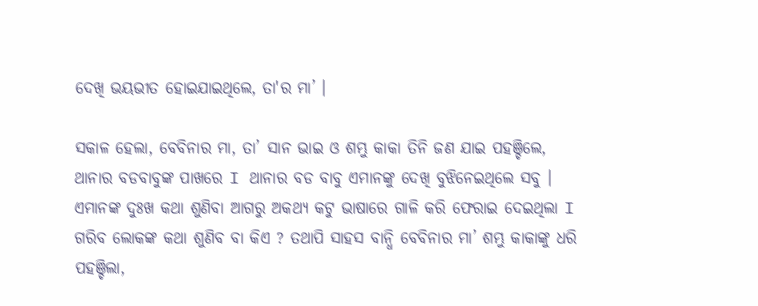ଦେଖି ଭୟଭୀତ ହୋଇଯାଇଥିଲେ, ତା'ର ମା’ ।

ସକାଳ ହେଲା, ବେବିନାର ମା, ତା’ ସାନ ଭାଇ ଓ ଶମ୍ଭୁ କାକା ତିନି ଜଣ ଯାଇ ପହଞ୍ଚିଲେ, ଥାନାର ବଡବାବୁଙ୍କ ପାଖରେ I ଥାନାର ବଡ ବାବୁ ଏମାନଙ୍କୁ ଦେଖି ବୁଝିନେଇଥିଲେ ସବୁ । ଏମାନଙ୍କ ଦୁଃଖ କଥା ଶୁଣିବା ଆଗରୁ ଅକଥ୍ୟ କଟୁ ଭାଷାରେ ଗାଳି କରି ଫେରାଇ ଦେଇଥିଲା I ଗରିବ ଲୋକଙ୍କ କଥା ଶୁଣିବ ବା କିଏ ? ତଥାପି ସାହସ ବାନ୍ଧି ବେବିନାର ମା’ ଶମ୍ଭୁ କାକାଙ୍କୁ ଧରି ପହଞ୍ଚିଲା,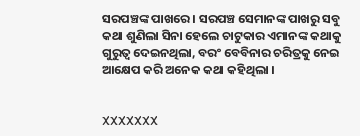ସରପଞ୍ଚଙ୍କ ପାଖରେ । ସରପଞ୍ଚ ସେମାନଙ୍କ ପାଖରୁ ସବୁ କଥା ଶୁଣିଲା ସିନା ହେଲେ ଚାଟୁକାର ଏମାନଙ୍କ କଥାକୁ ଗୁରୁତ୍ଵ ଦେଇନଥିଲା, ବରଂ ବେବିନାର ଚରିତ୍ରକୁ ନେଇ ଆକ୍ଷେପ କରି ଅନେକ କଥା କହିଥିଲା ।


XXXXXXX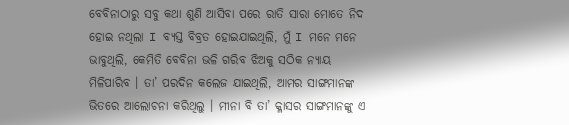ବେବିନାଠାରୁ ସବୁ କଥା ଶୁଣି ଆସିବା ପରେ ରାତି ସାରା ମୋତେ ନିଦ ହୋଇ ନଥିଲା I ବ୍ୟସ୍ତ ବିବ୍ରତ ହୋଇଯାଇଥିଲି, ମୁଁ I ମନେ ମନେ ଭାବୁଥିଲି, କେମିତି ବେବିନା ଭଳି ଗରିବ ଝିଅକୁ ସଠିକ ନ୍ୟାୟ ମିଳିପାରିବ । ତା’ ପରଦିନ କଲେଜ ଯାଇଥିଲି, ଆମର ସାଙ୍ଗମାନଙ୍କ ଭିତରେ ଆଲୋଚନା କରିଥିଲୁ । ମୀନା ବି ତା’ କ୍ଳାସର ସାଙ୍ଗମାନଙ୍କୁ ଏ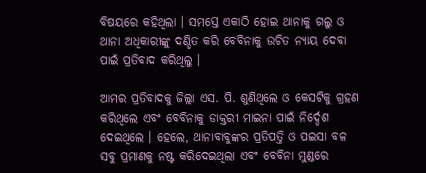ବିଷୟରେ କହିଥିଲା । ସମସ୍ତେ ଏକାଠି ହୋଇ ଥାନାକୁ ଗଲୁ ଓ ଥାନା ଅଧିକାରୀଙ୍କୁ ଦଣ୍ଡିତ କରି ବେବିନାକୁ ଉଚିତ ନ୍ୟାୟ ଦେବା ପାଇଁ ପ୍ରତିବାଦ କରିଥିଲୁ ।

ଆମର ପ୍ରତିବାଦକୁ ଜିଲ୍ଲା ଏସ. ପି. ଶୁଣିଥିଲେ ଓ କେସଟିକୁ ଗ୍ରହଣ କରିଥିଲେ ଏବଂ ବେବିନାକୁ ଡାକ୍ତରୀ ମାଇନା ପାଇଁ ନିର୍ଦ୍ଦେଶ ଦେଇଥିଲେ । ହେଲେ, ଥାନାବାବୁଙ୍କର ପ୍ରତିପତ୍ତି ଓ ପଇସା ବଳ ସବୁ ପ୍ରମାଣକୁ ନଷ୍ଟ କରିଦେଇଥିଲା ଏବଂ ବେବିନା ମୁଣ୍ଡରେ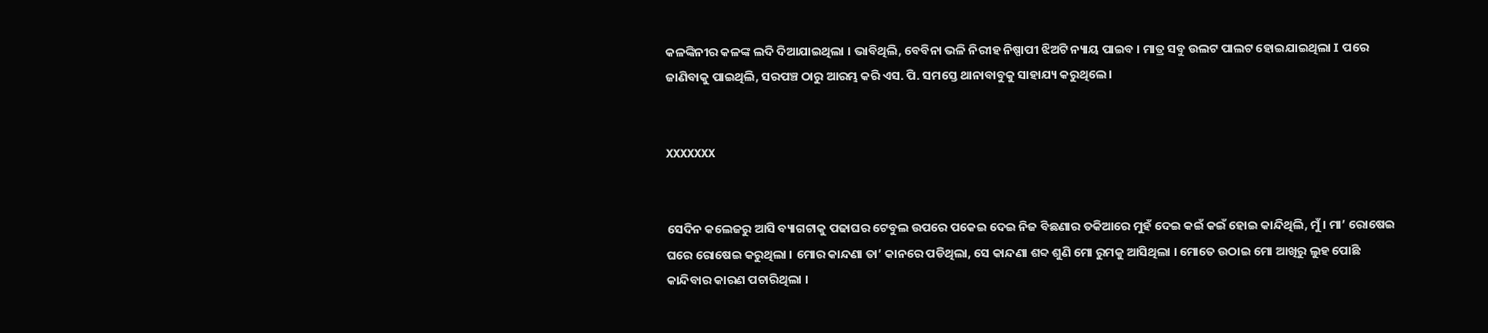କଳଙ୍କିନୀର କଳଙ୍କ ଲଦି ଦିଆଯାଇଥିଲା । ଭାବିଥିଲି, ବେବିନା ଭଳି ନିରୀହ ନିଷ୍ପାପୀ ଝିଅଟି ନ୍ୟାୟ ପାଇବ । ମାତ୍ର ସବୁ ଉଲଟ ପାଲଟ ହୋଇଯାଇଥିଲା I ପରେ ଜାଣିବାକୁ ପାଇଥିଲି, ସରପଞ୍ଚ ଠାରୁ ଆରମ୍ଭ କରି ଏସ. ପି. ସମସ୍ତେ ଥାନାବାବୁକୁ ସାହାଯ୍ୟ କରୁଥିଲେ ।


XXXXXXX


ସେଦିନ କଲେଜରୁ ଆସି ବ୍ୟାଗଟାକୁ ପଢାଘର ଟେବୁଲ ଉପରେ ପକେଇ ଦେଇ ନିଜ ବିଛଣାର ତକିଆରେ ମୁହଁ ଦେଇ କଇଁ କଇଁ ହୋଇ କାନ୍ଦିଥିଲି, ମୁଁ । ମା’ ରୋଷେଇ ଘରେ ରୋଷେଇ କରୁଥିଲା । ମୋର କାନ୍ଦଣା ତା’ କାନରେ ପଡିଥିଲା, ସେ କାନ୍ଦଣା ଶବ୍ଦ ଶୁଣି ମୋ ରୁମକୁ ଆସିଥିଲା । ମୋତେ ଉଠାଇ ମୋ ଆଖିରୁ ଲୁହ ପୋଛି କାନ୍ଦିବାର କାରଣ ପଚାରିଥିଲା ।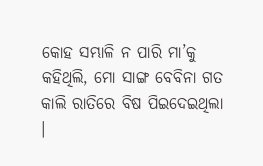କୋହ ସମ୍ଭାଳି ନ ପାରି ମା’କୁ କହିଥିଲି, ମୋ ସାଙ୍ଗ ବେବିନା ଗତ କାଲି ରାତିରେ ବିଷ ପିଇଦେଇଥିଲା ।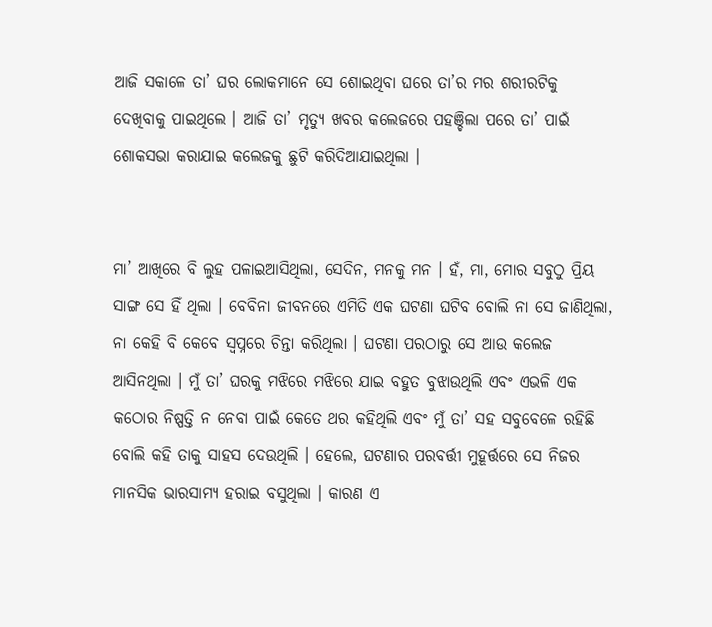ଆଜି ସକାଳେ ତା’ ଘର ଲୋକମାନେ ସେ ଶୋଇଥିବା ଘରେ ତା’ର ମର ଶରୀରଟିକୁ ଦେଖିବାକୁ ପାଇଥିଲେ । ଆଜି ତା’ ମୃତ୍ୟୁ ଖବର କଲେଜରେ ପହଞ୍ଚିଲା ପରେ ତା’ ପାଇଁ ଶୋକସଭା କରାଯାଇ କଲେଜକୁ ଛୁଟି କରିଦିଆଯାଇଥିଲା ।


ମା’ ଆଖିରେ ବି ଲୁହ ପଳାଇଆସିଥିଲା, ସେଦିନ, ମନକୁ ମନ । ହଁ, ମା, ମୋର ସବୁଠୁ ପ୍ରିୟ ସାଙ୍ଗ ସେ ହିଁ ଥିଲା । ବେବିନା ଜୀବନରେ ଏମିତି ଏକ ଘଟଣା ଘଟିବ ବୋଲି ନା ସେ ଜାଣିଥିଲା, ନା କେହି ବି କେବେ ସ୍ଵପ୍ନରେ ଚିନ୍ତା କରିଥିଲା । ଘଟଣା ପରଠାରୁ ସେ ଆଉ କଲେଜ ଆସିନଥିଲା । ମୁଁ ତା’ ଘରକୁ ମଝିରେ ମଝିରେ ଯାଇ ବହୁତ ବୁଝାଉଥିଲି ଏବଂ ଏଭଳି ଏକ କଠୋର ନିଷ୍ପତ୍ତି ନ ନେବା ପାଇଁ କେତେ ଥର କହିଥିଲି ଏବଂ ମୁଁ ତା’ ସହ ସବୁବେଳେ ରହିଛି ବୋଲି କହି ତାକୁ ସାହସ ଦେଉଥିଲି । ହେଲେ, ଘଟଣାର ପରବର୍ତ୍ତୀ ମୁହୂର୍ତ୍ତରେ ସେ ନିଜର ମାନସିକ ଭାରସାମ୍ୟ ହରାଇ ବସୁଥିଲା । କାରଣ ଏ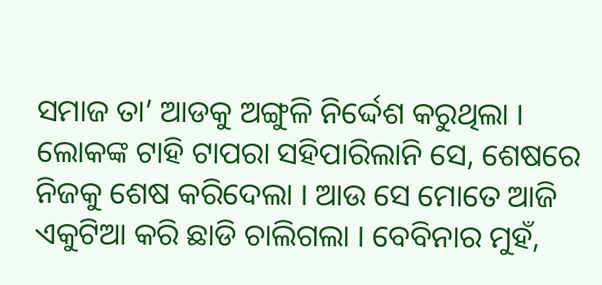ସମାଜ ତା’ ଆଡକୁ ଅଙ୍ଗୁଳି ନିର୍ଦ୍ଦେଶ କରୁଥିଲା । ଲୋକଙ୍କ ଟାହି ଟାପରା ସହିପାରିଲାନି ସେ, ଶେଷରେ ନିଜକୁ ଶେଷ କରିଦେଲା । ଆଉ ସେ ମୋତେ ଆଜି ଏକୁଟିଆ କରି ଛାଡି ଚାଲିଗଲା । ବେବିନାର ମୁହଁ,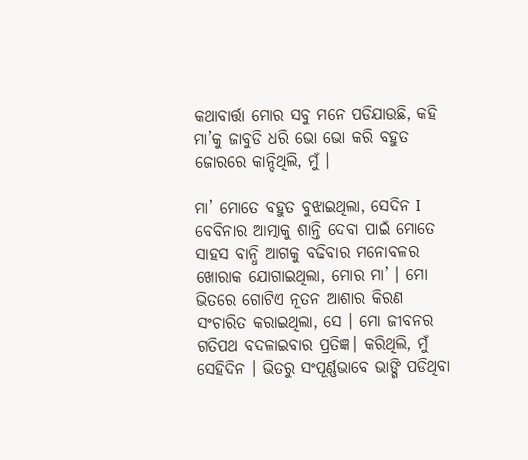କଥାବାର୍ତ୍ତା ମୋର ସବୁ ମନେ ପଡିଯାଉଛି, କହି ମା’କୁ ଜାବୁଡି ଧରି ଭୋ ଭୋ କରି ବହୁତ ଜୋରରେ କାନ୍ଦିଥିଲି, ମୁଁ ।

ମା’ ମୋତେ ବହୁତ ବୁଝାଇଥିଲା, ସେଦିନ I ବେବିନାର ଆତ୍ମାକୁ ଶାନ୍ତି ଦେବା ପାଇଁ ମୋତେ ସାହସ ବାନ୍ଧି ଆଗକୁ ବଢିବାର ମନୋବଳର ଖୋରାକ ଯୋଗାଇଥିଲା, ମୋର ମା’ । ମୋ ଭିତରେ ଗୋଟିଏ ନୂତନ ଆଶାର କିରଣ ସଂଚାରିତ କରାଇଥିଲା, ସେ । ମୋ ଜୀବନର ଗତିପଥ ବଦଳାଇବାର ପ୍ରତିଜ୍ଞ। କରିଥିଲି, ମୁଁ ସେହିଦିନ । ଭିତରୁ ସଂପୂର୍ଣ୍ଣଭାବେ ଭାଙ୍ଗି ପଡିଥିବା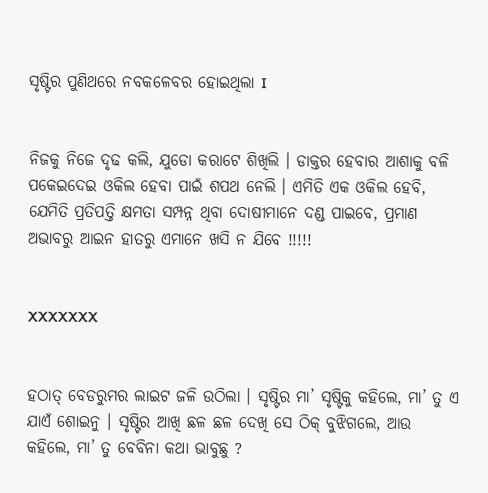ସୃଷ୍ଟିର ପୁଣିଥରେ ନବକଳେବର ହୋଇଥିଲା I


ନିଜକୁ ନିଜେ ଦୃଢ କଲି, ଯୁଡୋ କରାଟେ ଶିଖିଲି । ଡାକ୍ତର ହେବାର ଆଶାକୁ ବଳି ପକେଇଦେଇ ଓକିଲ ହେବା ପାଇଁ ଶପଥ ନେଲି । ଏମିତି ଏକ ଓକିଲ ହେବି, ଯେମିତି ପ୍ରତିପତ୍ତି କ୍ଷମତା ସମ୍ପନ୍ନ ଥିବା ଦୋଷୀମାନେ ଦଣ୍ଡ ପାଇବେ, ପ୍ରମାଣ ଅଭାବରୁ ଆଇନ ହାତରୁ ଏମାନେ ଖସି ନ ଯିବେ !!!!!


XXXXXXX


ହଠାତ୍ ବେଡରୁମର ଲାଇଟ ଜଳି ଉଠିଲା । ସୃଷ୍ଟିର ମା’ ସୃଷ୍ଟିକୁ କହିଲେ, ମା’ ତୁ ଏ ଯାଏଁ ଶୋଇନୁ । ସୃଷ୍ଟିର ଆଖି ଛଳ ଛଳ ଦେଖି ସେ ଠିକ୍ ବୁଝିଗଲେ, ଆଉ କହିଲେ, ମା’ ତୁ ବେବିନା କଥା ଭାବୁଛୁ ?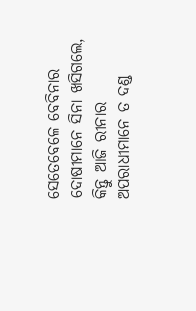ସେତେବେଳେ ବେବିନାର ଦୋଷୀମାନେ ସିନା ଖସିଗଲେ, କିନ୍ତୁ ଆଜି ରୀନାର ଅପରାଧୀମାନେ ତ ଦଣ୍ଡ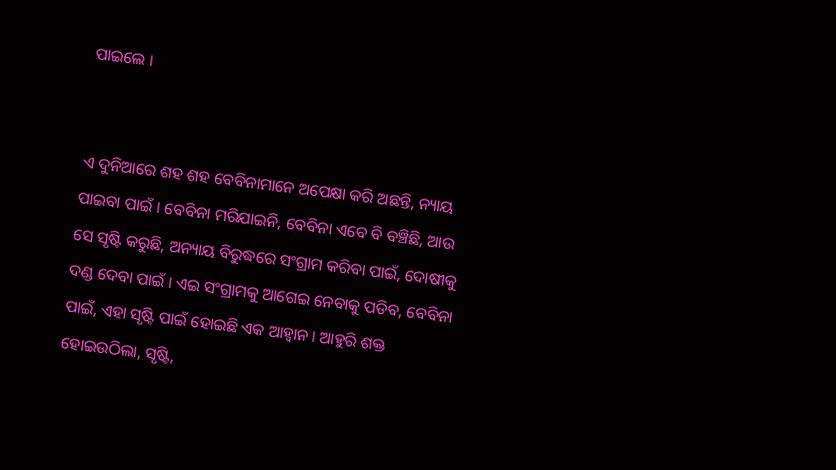ପାଇଲେ ।


ଏ ଦୁନିଆରେ ଶହ ଶହ ବେବିନାମାନେ ଅପେକ୍ଷା କରି ଅଛନ୍ତି, ନ୍ୟାୟ ପାଇବା ପାଇଁ । ବେବିନା ମରିଯାଇନି, ବେବିନା ଏବେ ବି ବଞ୍ଚିଛି, ଆଉ ସେ ସୃଷ୍ଟି କରୁଛି, ଅନ୍ୟାୟ ବିରୁଦ୍ଧରେ ସଂଗ୍ରାମ କରିବା ପାଇଁ, ଦୋଷୀକୁ ଦଣ୍ଡ ଦେବା ପାଇଁ । ଏଇ ସଂଗ୍ରାମକୁ ଆଗେଇ ନେବାକୁ ପଡିବ, ବେବିନା ପାଇଁ, ଏହା ସୃଷ୍ଟି ପାଇଁ ହୋଇଛି ଏକ ଆହ୍ଵାନ । ଆହୁରି ଶକ୍ତ ହୋଇଉଠିଲା, ସୃଷ୍ଟି,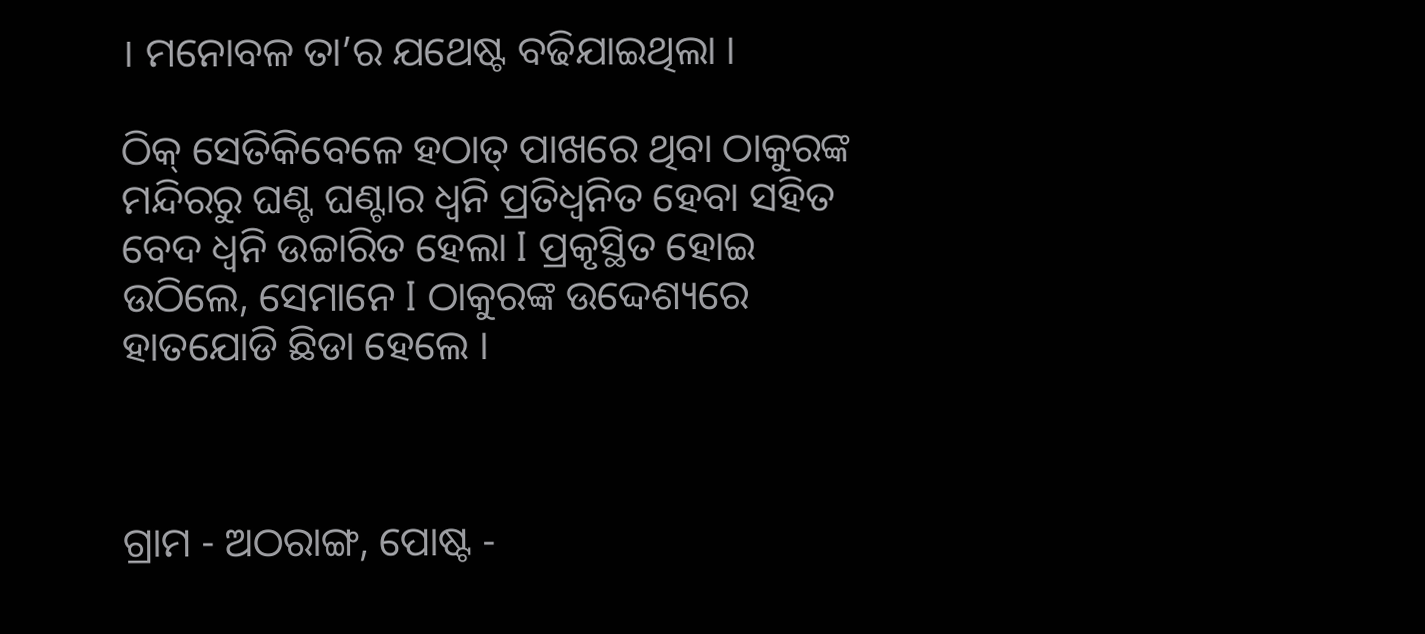। ମନୋବଳ ତା’ର ଯଥେଷ୍ଟ ବଢିଯାଇଥିଲା ।

ଠିକ୍ ସେତିକିବେଳେ ହଠାତ୍ ପାଖରେ ଥିବା ଠାକୁରଙ୍କ ମନ୍ଦିରରୁ ଘଣ୍ଟ ଘଣ୍ଟାର ଧ୍ୱନି ପ୍ରତିଧ୍ଵନିତ ହେବା ସହିତ ବେଦ ଧ୍ୱନି ଉଚ୍ଚାରିତ ହେଲା I ପ୍ରକୃସ୍ଥିତ ହୋଇ ଉଠିଲେ, ସେମାନେ I ଠାକୁରଙ୍କ ଉଦ୍ଦେଶ୍ୟରେ ହାତଯୋଡି ଛିଡା ହେଲେ ।



ଗ୍ରାମ - ଅଠରାଙ୍ଗ, ପୋଷ୍ଟ -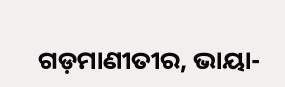ଗଡ଼ମାଣୀତୀର, ଭାୟା-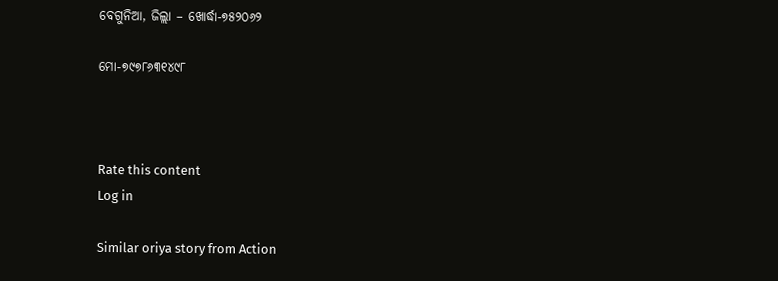ବେଗୁନିଆ, ଜିଲ୍ଲା – ଖୋର୍ଦ୍ଧା-୭୫୨୦୬୨

ମୋ-୭୯୭୮୬୩୧୪୯୮



Rate this content
Log in

Similar oriya story from Action